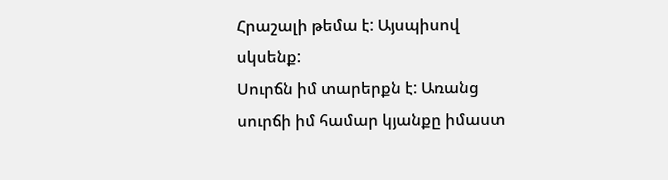Հրաշալի թեմա է: Այսպիսով սկսենք:
Սուրճն իմ տարերքն է: Առանց սուրճի իմ համար կյանքը իմաստ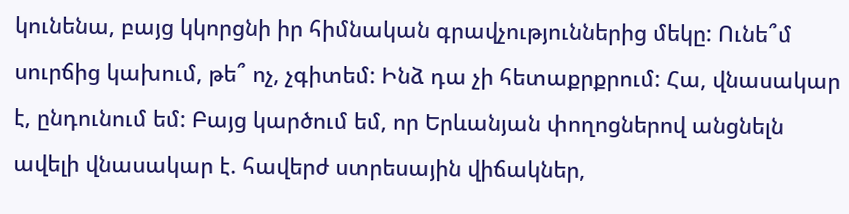կունենա, բայց կկորցնի իր հիմնական գրավչություններից մեկը: Ունե՞մ սուրճից կախում, թե՞ ոչ, չգիտեմ: Ինձ դա չի հետաքրքրում: Հա, վնասակար է, ընդունում եմ: Բայց կարծում եմ, որ Երևանյան փողոցներով անցնելն ավելի վնասակար է. հավերժ ստրեսային վիճակներ,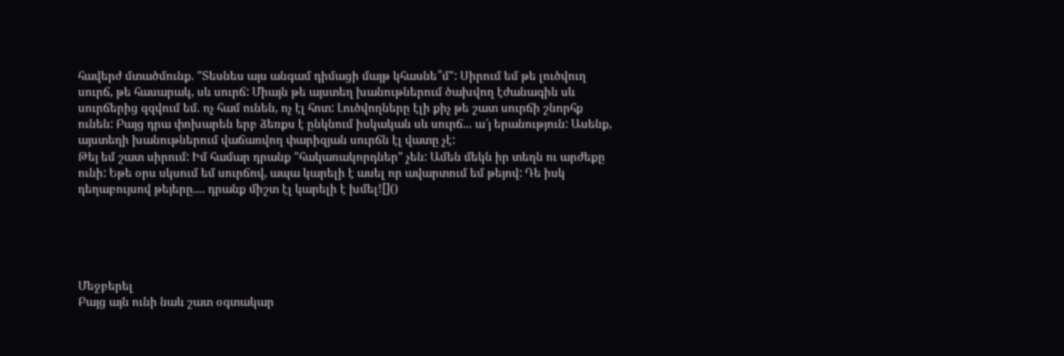հավերժ մտածմունք. "Տեսնես այս անգամ դիմացի մայթ կհասնե՞մ": Սիրում եմ թե լուծվուղ սուրճ, թե հասարակ, սև սուրճ: Միայն թե այստեղ խանութներում ծախվող էժանագին սև սուրճերից զզվում եմ. ոչ համ ունեն, ոչ էլ հոտ: Լուծվողները էլի քիչ թե շատ սուրճի շնորհք ունեն: Բայց դրա փոխարեն երբ ձեռքս է ընկնում իսկական սև սուրճ... ա՜յ երանություն: Ասենք, այստեղի խանութներում վաճառվող փարիզյան սուրճն էլ վատը չէ:
Թեյ եմ շատ սիրում: Իմ համար դրանք "հակառակորդներ" չեն: Ամեն մեկն իր տեղն ու արժեքը ունի: Եթե օրս սկսում եմ սուրճով, ապա կարելի է ասել որ ավարտում եմ թեյով: Դե իսկ դեղաբույսով թեյերը.... դրանք միշտ էլ կարելի է խմել![]()





Մեջբերել
Բայց այն ունի նաև շատ օգտակար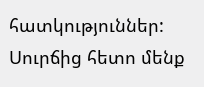հատկություններ: Սուրճից հետո մենք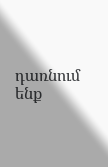դառնում ենք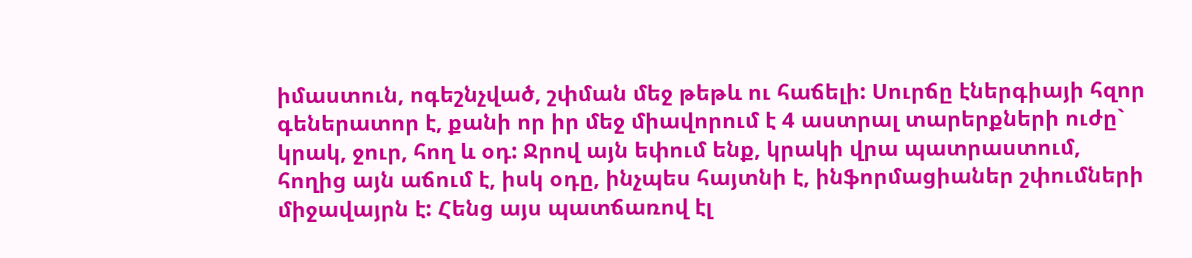իմաստուն, ոգեշնչված, շփման մեջ թեթև ու հաճելի: Սուրճը էներգիայի հզոր գեներատոր է, քանի որ իր մեջ միավորում է 4 աստրալ տարերքների ուժը` կրակ, ջուր, հող և օդ: Ջրով այն եփում ենք, կրակի վրա պատրաստում, հողից այն աճում է, իսկ օդը, ինչպես հայտնի է, ինֆորմացիաներ շփումների միջավայրն է: Հենց այս պատճառով էլ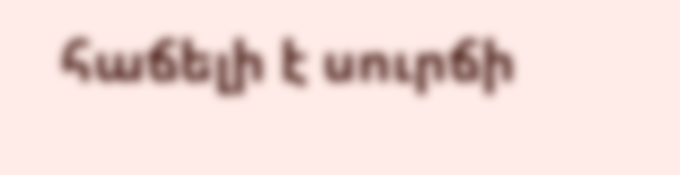հաճելի է սուրճի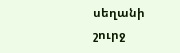սեղանի շուրջ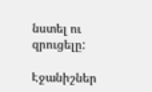նստել ու զրուցելը:

Էջանիշներ